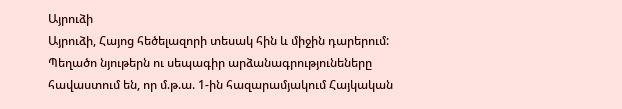Այրուձի
Այրուձի, Հայոց հեծելազորի տեսակ հին և միջին դարերում: Պեղածո նյութերն ու սեպագիր արձանագրությունեները հավաստում են, որ մ.թ.ա. 1-ին հազարամյակում Հայկական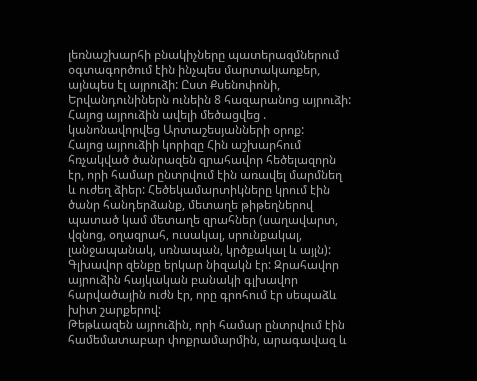լեռնաշխարհի բնակիչները պատերազմներում օգտագործում էին ինչպես մարտակառքեր, այնպես էլ այրուձի: Ըստ Քսենոփոնի, Երվանդունիներն ունեին 8 հազարանոց այրուձի: Հայոց այրուձին ավելի մեծացվեց . կանոնավորվեց Արտաշեսյանների օրոք:
Հայոց այրուձիի կորիզը Հին աշխարհում հռչակված ծանրազեն զրահավոր հեծելազորն էր, որի համար ընտրվում էին առավել մարմնեղ և ուժեղ ձիեր: Հեծեկամարտիկները կրում էին ծանր հանդերձանք, մետաղե թիթեղներով պատած կամ մետաղե զրահներ (սաղավարտ, վզնոց, օղազրահ, ուսակալ, սրունքակալ, լանջապանակ, սռնապան, կրծքակալ և այլն): Գլխավոր զենքը երկար նիզակն էր: Զրահավոր այրուձին հայկական բանակի գլխավոր հարվածային ուժն էր, որը գրոհում էր սեպաձև խիտ շարքերով:
Թեթևազեն այրուձին, որի համար ընտրվում էին համեմատաբար փոքրամարմին, արագավազ և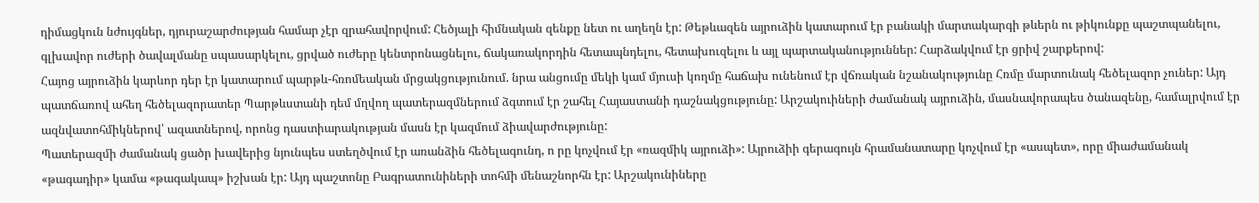դիմացկուն նժույգներ, դյուրաշարժության համար չէր զրահավորվում: Հեծյալի հիմնական զենքը նետ ու աղեղն էր: Թեթևազեն այրուձին կատարում էր բանակի մարտակարգի թևերն ու թիկունքը պաշտպանելու, գլխավոր ուժերի ծավալմանը սպասարկելու, ցրված ուժերը կենտրոնացնելու, ճակառակորդին հետապնդելու, հետախուզելու և այլ պարտականություններ: Հարձակվում էր ցրիվ շարքերով:
Հայոց այրուձին կարևոր դեր էր կատարում պարթև-հռոմեական մրցակցությունում. նրա անցումը մեկի կամ մյուսի կողմը հաճախ ունենում էր վճռական նշանակությունը Հռմը մարտունակ հեծելազոր չուներ: Այդ պատճառով ահեղ հեծելազորատեր Պարթևստանի դեմ մղվող պատերազմներում ձգտում էր շահել Հայաստանի դաշնակցությունը: Արշակուիների ժամանակ այրուձին, մասնավորապես ծանազենը, համալրվում էր ազնվատոհմիկներով՝ ազատներով, որոնց դաստիարակության մասն էր կազմում ձիավարժությունը:
Պատերազմի ժամանակ ցածր խավերից նյունպես ստեղծվում էր առանձին հեծելագունդ, ո րը կոչվում էր «ռազմիկ այրուձի»: Այրուձիի գերագույն հրամանատարը կոչվում էր «ասպետ», որը միաժամանակ «թագադիր» կամա «թագակապ» իշխան էր: Այդ պաշտոնը Բագրատունիների տոհմի մենաշնորհն էր: Արշակունիները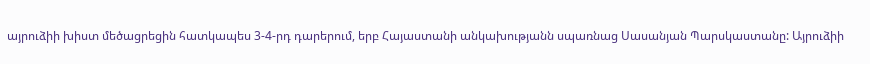այրուձիի խիստ մեծացրեցին հատկապես 3-4-րդ դարերում, երբ Հայաստանի անկախությանն սպառնաց Սասանյան Պարսկաստանը: Այրուձիի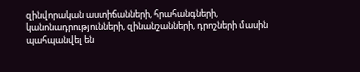զինվորական աստիճանների, հրահանգների, կանոնադրությունների, զինանշանների, դրոշների մասին պահպանվել են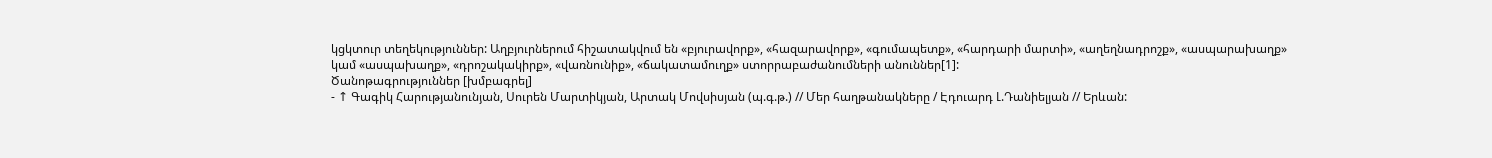կցկտուր տեղեկություններ: Աղբյուրներում հիշատակվում են «բյուրավորք», «հազարավորք», «գումապետք», «հարդարի մարտի», «աղեղնադրոշք», «ասպարախաղք» կամ «ասպախաղք», «դրոշակակիրք», «վառնունիք», «ճակատամուղք» ստորրաբաժանումների անուններ[1]:
Ծանոթագրություններ [խմբագրել]
- ↑ Գագիկ Հարությանունյան, Սուրեն Մարտիկյան, Արտակ Մովսիսյան (պ.գ.թ.) // Մեր հաղթանակները / Էդուարդ Լ.Դանիելյան // Երևան: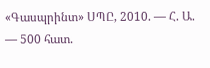«Գասպրինտ» ՍՊԸ, 2010. — Հ. Ա. — 500 հատ.